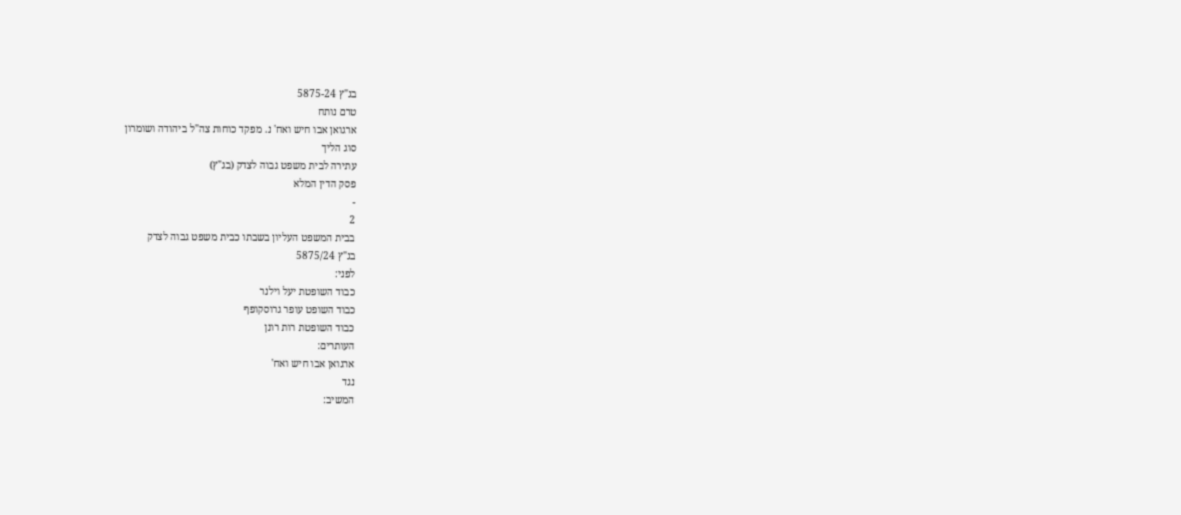בג"ץ 5875-24
טרם נותח
ארגואן אבו חיש ואח' נ. מפקד כוחות צה"ל ביהודה ושומרון
סוג הליך
עתירה לבית משפט גבוה לצדק (בג"ץ)
פסק הדין המלא
-
2
בבית המשפט העליון בשבתו כבית משפט גבוה לצדק
בג"ץ 5875/24
לפני:
כבוד השופטת יעל וילנר
כבוד השופט עופר גרוסקופף
כבוד השופטת רות רונן
העותרים:
ארגואן אבו חיש ואח'
נגד
המשיב: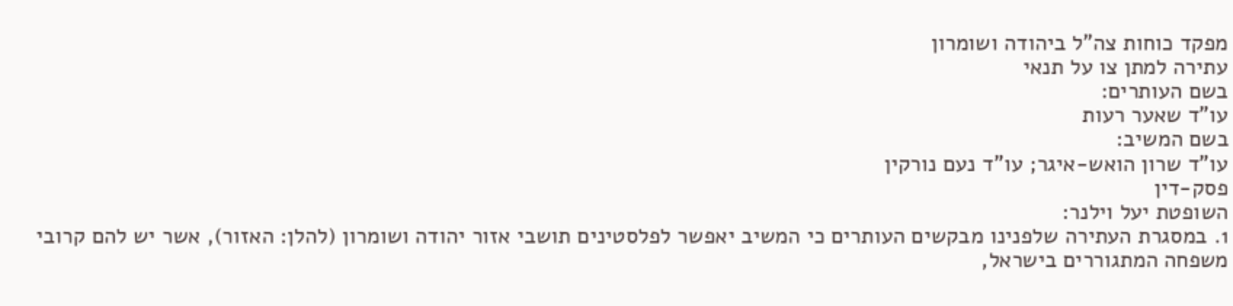מפקד כוחות צה"ל ביהודה ושומרון
עתירה למתן צו על תנאי
בשם העותרים:
עו"ד שאער רעות
בשם המשיב:
עו"ד שרון הואש-איגר; עו"ד נעם נורקין
פסק-דין
השופטת יעל וילנר:
1. במסגרת העתירה שלפנינו מבקשים העותרים כי המשיב יאפשר לפלסטינים תושבי אזור יהודה ושומרון (להלן: האזור), אשר יש להם קרובי משפחה המתגוררים בישראל,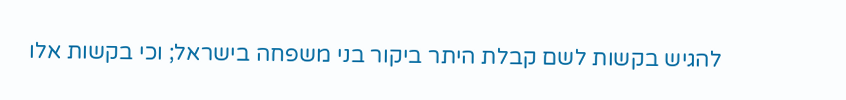להגיש בקשות לשם קבלת היתר ביקור בני משפחה בישראל; וכי בקשות אלו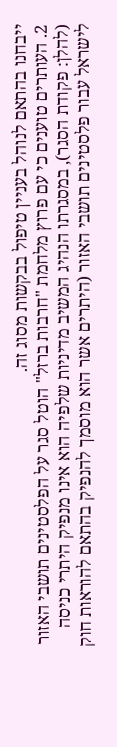ייבחנו בהתאם לנוהל בעניין טיפול בבקשות מסוג זה.
2. העותרים טוענים כי עם פרוץ מלחמת "חרבות ברזל" הוטל סגר על הפלסטינים תושבי האזור (להלן: פקודת הסגר), במסגרתו הנהיג המשיב מדיניות שלפיה הוא אינו מנפיק היתרי כניסה לישראל עבור פלסטינים תושבי האזור (היתרים אשר הוא מוסמך להנפיק בהתאם להוראות חוק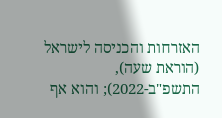האזרחות והכניסה לישראל (הוראת שעה), התשפ"ב-2022); והוא אף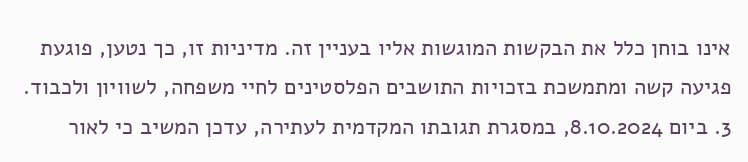אינו בוחן כלל את הבקשות המוגשות אליו בעניין זה. מדיניות זו, כך נטען, פוגעת פגיעה קשה ומתמשכת בזכויות התושבים הפלסטינים לחיי משפחה, לשוויון ולכבוד.
3. ביום 8.10.2024, במסגרת תגובתו המקדמית לעתירה, עדכן המשיב כי לאור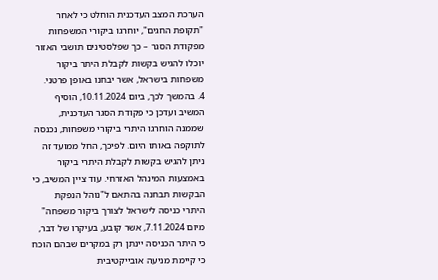הערכת המצב העדכנית הוחלט כי לאחר "תקופת החגים", יוחרגו ביקורי המשפחות מפקודת הסגר – כך שפלסטינים תושבי האזור יוכלו להגיש בקשות לקבלת היתר ביקור משפחות בישראל, אשר יבחנו באופן פרטני.
4. בהמשך לכך, ביום 10.11.2024, הוסיף המשיב ועדכן כי פקודת הסגר העדכנית, שממנה הוחרגו היתרי ביקורי משפחות, נכנסה לתוקפה באותו היום. לפיכך, החל ממועד זה ניתן להגיש בקשות לקבלת היתרי ביקור באמצעות המינהל האזרחי. עוד ציין המשיב, כי הבקשות תבחנה בהתאם ל"נוהל הנפקת היתרי כניסה לישראל לצורך ביקור משפחה" מיום 7.11.2024, אשר קובע, בעיקרו של דבר, כי היתר הכניסה יינתן רק במקרים שבהם הוכח כי קיימת מניעה אובייקטיבית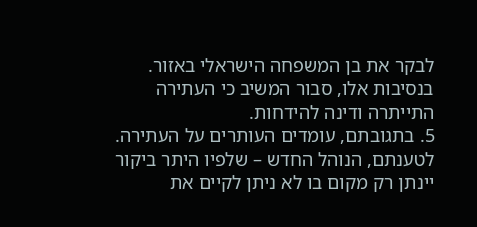לבקר את בן המשפחה הישראלי באזור. בנסיבות אלו, סבור המשיב כי העתירה התייתרה ודינה להידחות.
5. בתגובתם, עומדים העותרים על העתירה. לטענתם, הנוהל החדש – שלפיו היתר ביקור יינתן רק מקום בו לא ניתן לקיים את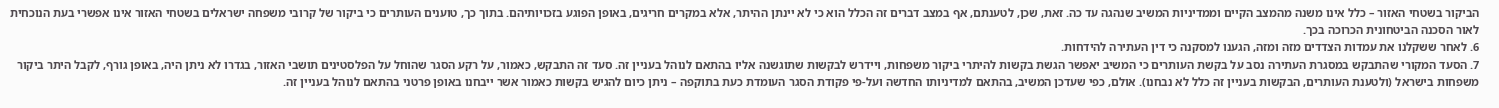הביקור בשטחי האזור – כלל אינו משנה מהמצב הקיים וממדיניות המשיב שנהגה עד כה. זאת, שכן, לטענתם, אף במצב דברים זה הכלל הוא כי לא יינתן ההיתר, אלא במקרים חריגים, באופן הפוגע בזכויותיהם. בתוך כך, טוענים העותרים כי ביקור של קרובי משפחה ישראלים בשטחי האזור אינו אפשרי בעת הנוכחית לאור הסכנה הביטחונית הכרוכה בכך.
6. לאחר ששקלנו את עמדות הצדדים מזה ומזה, הגענו למסקנה כי דין העתירה להידחות.
7. הסעד המקורי שהתבקש במסגרת העתירה נסב על בקשת העותרים כי המשיב יאפשר הגשת בקשות להיתרי ביקור משפחות, ויידרש לבקשות שתוגשנה אליו בהתאם לנוהל בעניין זה. סעד זה התבקש, כאמור, על רקע הסגר שהוחל על הפלסטינים תושבי האזור, בגדרו לא ניתן היה, באופן גורף, לקבל היתר ביקור משפחות בישראל (ולטענת העותרים, הבקשות בעניין זה כלל לא נבחנו). אולם, כפי שעדכן המשיב, בהתאם למדיניותו החדשה ועל-פי פקודת הסגר העומדת כעת בתוקפה – ניתן כיום להגיש בקשות כאמור אשר ייבחנו באופן פרטני בהתאם לנוהל בעניין זה.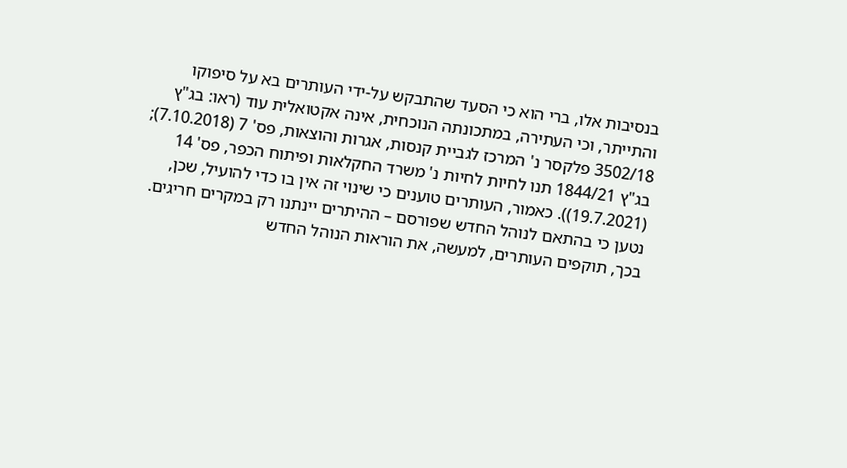בנסיבות אלו, ברי הוא כי הסעד שהתבקש על-ידי העותרים בא על סיפוקו והתייתר, וכי העתירה, במתכונתה הנוכחית, אינה אקטואלית עוד (ראו: בג"ץ 3502/18 פלקסר נ' המרכז לגביית קנסות, אגרות והוצאות, פס' 7 (7.10.2018); בג"ץ 1844/21 תנו לחיות לחיות נ' משרד החקלאות ופיתוח הכפר, פס' 14 (19.7.2021)). כאמור, העותרים טוענים כי שינוי זה אין בו כדי להועיל, שכן, נטען כי בהתאם לנוהל החדש שפורסם – ההיתרים יינתנו רק במקרים חריגים. בכך, תוקפים העותרים, למעשה, את הוראות הנוהל החדש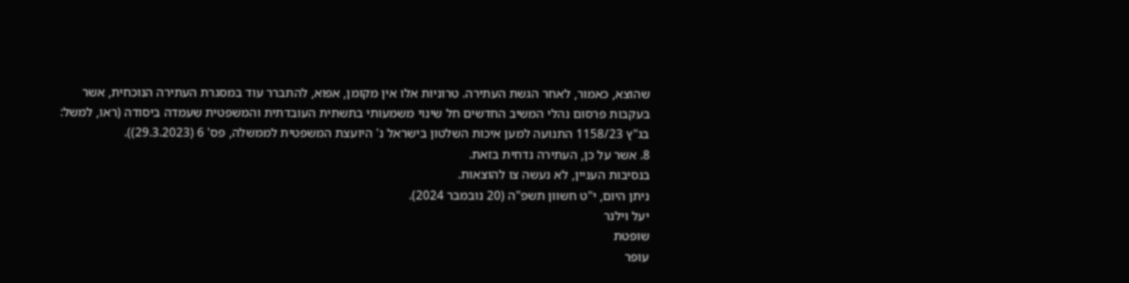שהוצא, כאמור, לאחר הגשת העתירה. טרוניות אלו אין מקומן, אפוא, להתברר עוד במסגרת העתירה הנוכחית, אשר בעקבות פרסום נהלי המשיב החדשים חל שינוי משמעותי בתשתית העובדתית והמשפטית שעמדה ביסודה (ראו, למשל: בג"ץ 1158/23 התנועה למען איכות השלטון בישראל נ' היועצת המשפטית לממשלה, פס' 6 (29.3.2023)).
8. אשר על כן, העתירה נדחית בזאת.
בנסיבות העניין, לא נעשה צו להוצאות.
ניתן היום, י"ט חשוון תשפ"ה (20 נובמבר 2024).
יעל וילנר
שופטת
עופר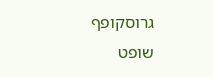גרוסקופף
שופט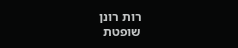רות רונן
שופטת